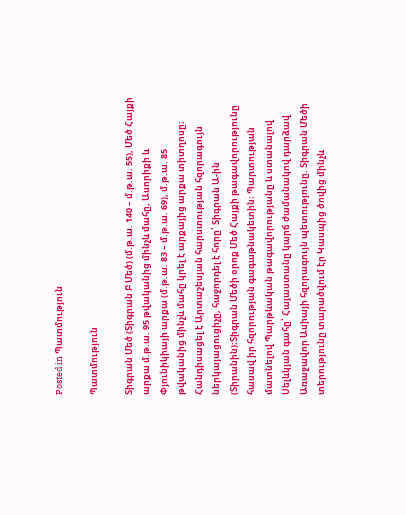Posted in Պատմություն

Պատմություն

Տիգրան Մեծ (Տիգրան Բ Մեծ) (մ.թ.ա. 140 – մ.թ.ա. 55), Մեծ Հայքի արքա մ.թ.ա. 95 թվականից մինչև մահը, Ասորիքի և Փյունիկիայի արքա (մ.թ.ա. 83 – մ.թ.ա. 69), մ.թ.ա. 85 թվականից մինչև մահը կրել է արքայից արքա տիտղոսը։ Հանդիսացել է Արտաշեսյան հարստության հզորագույն ներկայացուցիչը, հաջորդել է հորը՝ Տիգրան Ա-ին (Տիրանին)։Տիգրան Մեծի օրոք Մեծ Հայքի թագավորությունը հասավ իր հզորության գագաթնակետին։ Պարտության մատնելով Պարթևական թագավորությանը և ստանալով Սելևկյան գահը՝ Հայաստանը կարճ ժամանակով դարձավ Առաջավոր Ասիայի հզորագույն պետությունը. Տիգրան Մեծի տերությունը տարածվում էր Կասպից ծովից մինչև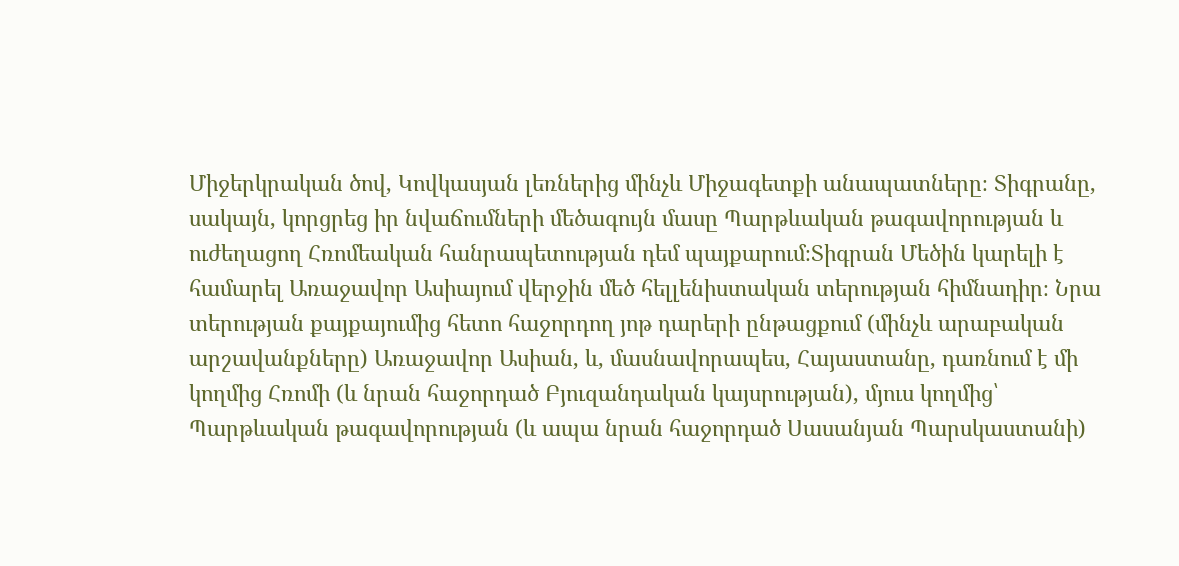Միջերկրական ծով, Կովկասյան լեռներից մինչև Միջագետքի անապատները։ Տիգրանը, սակայն, կորցրեց իր նվաճումների մեծագույն մասը Պարթևական թագավորության և ուժեղացող Հռոմեական հանրապետության դեմ պայքարում։Տիգրան Մեծին կարելի է համարել Առաջավոր Ասիայում վերջին մեծ հելլենիստական տերության հիմնադիր։ Նրա տերության քայքայումից հետո հաջորդող յոթ դարերի ընթացքում (մինչև արաբական արշավանքները) Առաջավոր Ասիան, և, մասնավորապես, Հայաստանը, դառնում է մի կողմից Հռոմի (և նրան հաջորդած Բյուզանդական կայսրության), մյուս կողմից՝ Պարթևական թագավորության (և ապա նրան հաջորդած Սասանյան Պարսկաստանի)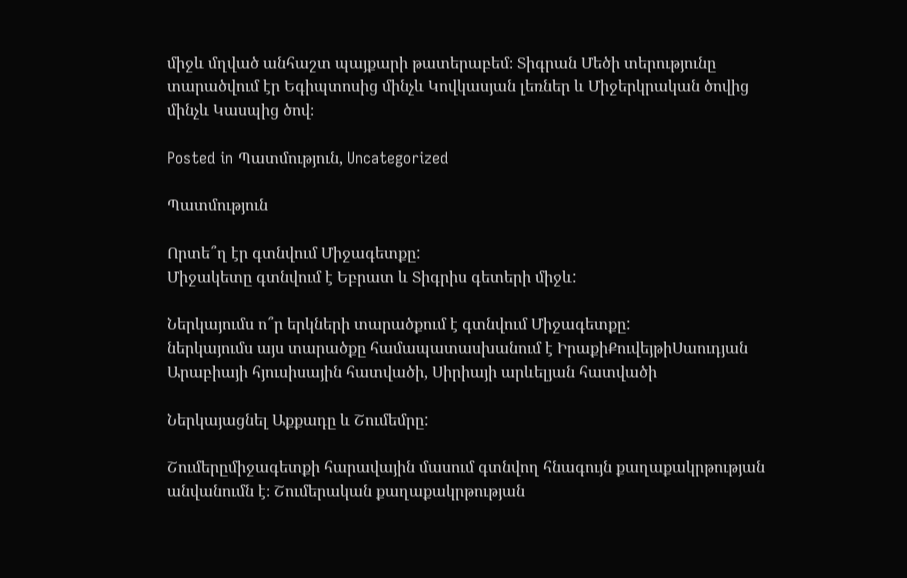միջև մղված անհաշտ պայքարի թատերաբեմ։ Տիգրան Մեծի տերությունը տարածվում էր Եգիպտոսից մինչև Կովկասյան լեռներ և Միջերկրական ծովից մինչև Կասպից ծով։

Posted in Պատմություն, Uncategorized

Պատմություն

Որտե՞ղ էր գտնվում Միջագետքը:
Միջակետը գտնվում է Եբրատ և Տիգրիս գետերի միջև:

Ներկայումս ո՞ր երկների տարածքում է գտնվում Միջագետքը:
ներկայումս այս տարածքը համապատասխանում է ԻրաքիՔուվեյթիՍաուդյան Արաբիայի հյուսիսային հատվածի, Սիրիայի արևելյան հատվածի

Ներկայացնել Աքքադը և Շումեմրը:

Շումերըմիջագետքի հարավային մասում գտնվող հնագույն քաղաքակրթության անվանումն է։ Շումերական քաղաքակրթության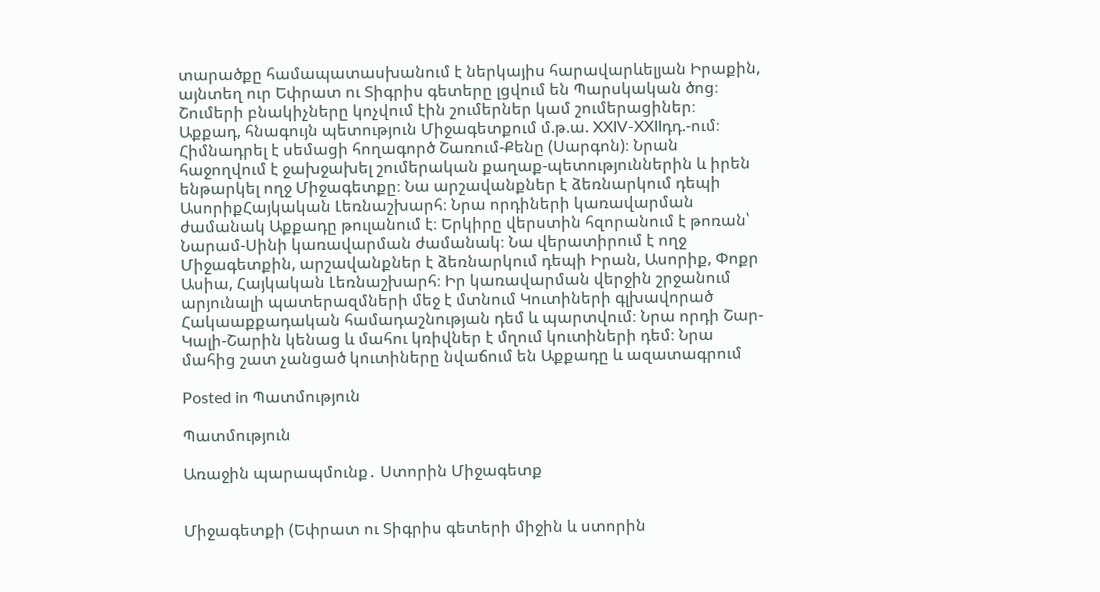տարածքը համապատասխանում է ներկայիս հարավարևելյան Իրաքին, այնտեղ ուր Եփրատ ու Տիգրիս գետերը լցվում են Պարսկական ծոց։ Շումերի բնակիչները կոչվում էին շումերներ կամ շումերացիներ։
Աքքադ, հնագույն պետություն Միջագետքում մ.թ.ա. XXIV-XXIIդդ.-ում։ Հիմնադրել է սեմացի հողագործ Շառում-Քենը (Սարգոն)։ Նրան հաջողվում է ջախջախել շումերական քաղաք-պետություններին և իրեն ենթարկել ողջ Միջագետքը։ Նա արշավանքներ է ձեռնարկում դեպի ԱսորիքՀայկական Լեռնաշխարհ։ Նրա որդիների կառավարման ժամանակ Աքքադը թուլանում է։ Երկիրը վերստին հզորանում է թոռան՝ Նարամ-Սինի կառավարման ժամանակ։ Նա վերատիրում է ողջ Միջագետքին, արշավանքներ է ձեռնարկում դեպի Իրան, Ասորիք, Փոքր Ասիա, Հայկական Լեռնաշխարհ։ Իր կառավարման վերջին շրջանում արյունալի պատերազմների մեջ է մտնում Կուտիների գլխավորած Հակաաքքադական համադաշնության դեմ և պարտվում։ Նրա որդի Շար-Կալի-Շարին կենաց և մահու կռիվներ է մղում կուտիների դեմ։ Նրա մահից շատ չանցած կուտիները նվաճում են Աքքադը և ազատագրում

Posted in Պատմություն

Պատմություն

Առաջին պարապմունք․ Ստորին Միջագետք


Միջագետքի (Եփրատ ու Տիգրիս գետերի միջին և ստորին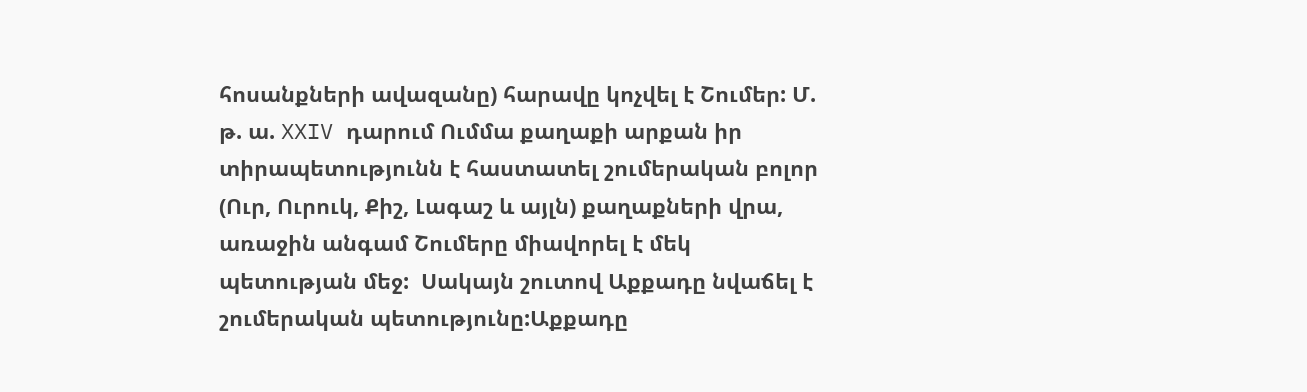հոսանքների ավազանը) հարավը կոչվել է Շումեր: Մ. թ. ա. XXIV դարում Ումմա քաղաքի արքան իր տիրապետությունն է հաստատել շումերական բոլոր (Ուր, Ուրուկ, Քիշ, Լագաշ և այլն) քաղաքների վրա, առաջին անգամ Շումերը միավորել է մեկ պետության մեջ:  Սակայն շուտով Աքքադը նվաճել է շումերական պետությունը:Աքքադը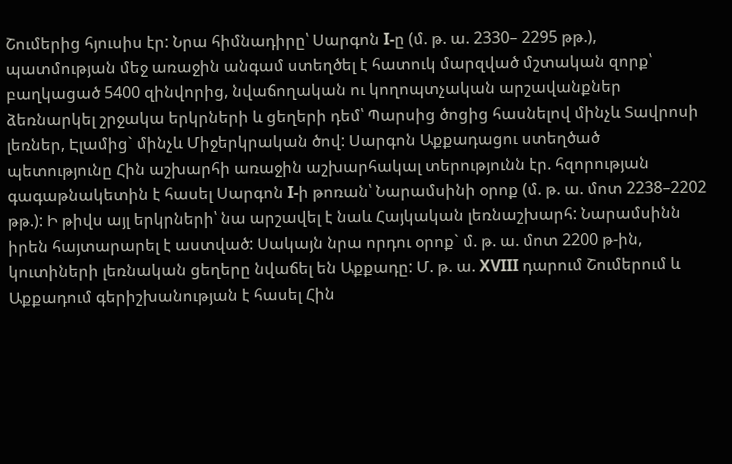Շումերից հյուսիս էր: Նրա հիմնադիրը՝ Սարգոն I-ը (մ. թ. ա. 2330– 2295 թթ.), պատմության մեջ առաջին անգամ ստեղծել է հատուկ մարզված մշտական զորք՝ բաղկացած 5400 զինվորից, նվաճողական ու կողոպտչական արշավանքներ ձեռնարկել շրջակա երկրների և ցեղերի դեմ՝ Պարսից ծոցից հասնելով մինչև Տավրոսի լեռներ, Էլամից` մինչև Միջերկրական ծով: Սարգոն Աքքադացու ստեղծած պետությունը Հին աշխարհի առաջին աշխարհակալ տերությունն էր. հզորության գագաթնակետին է հասել Սարգոն I-ի թոռան՝ Նարամսինի օրոք (մ. թ. ա. մոտ 2238–2202 թթ.): Ի թիվս այլ երկրների՝ նա արշավել է նաև Հայկական լեռնաշխարհ: Նարամսինն իրեն հայտարարել է աստված: Սակայն նրա որդու օրոք` մ. թ. ա. մոտ 2200 թ-ին, կուտիների լեռնական ցեղերը նվաճել են Աքքադը: Մ. թ. ա. XVIII դարում Շումերում և Աքքադում գերիշխանության է հասել Հին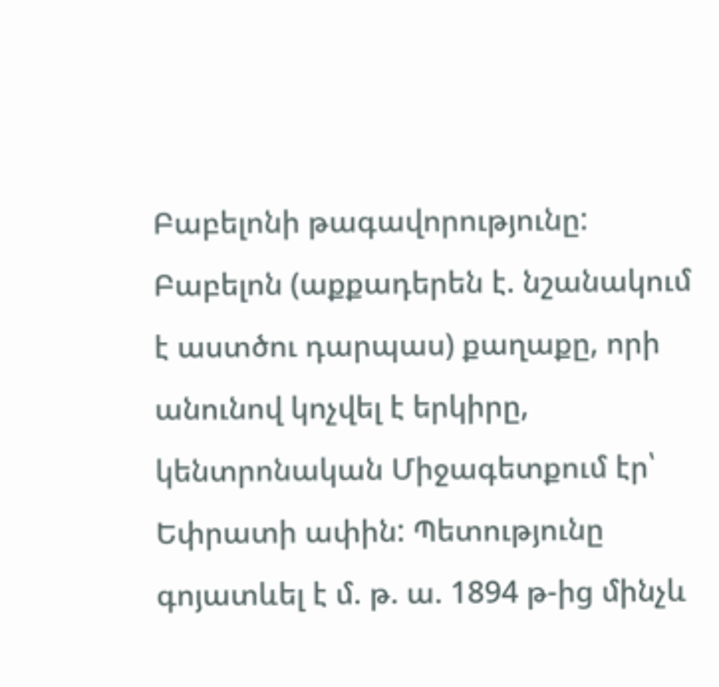Բաբելոնի թագավորությունը: Բաբելոն (աքքադերեն է. նշանակում է աստծու դարպաս) քաղաքը, որի անունով կոչվել է երկիրը, կենտրոնական Միջագետքում էր՝ Եփրատի ափին: Պետությունը գոյատևել է մ. թ. ա. 1894 թ-ից մինչև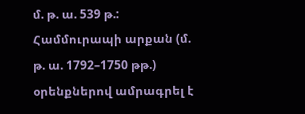մ. թ. ա. 539 թ.: Համմուրապի արքան (մ. թ. ա. 1792–1750 թթ.) օրենքներով ամրագրել է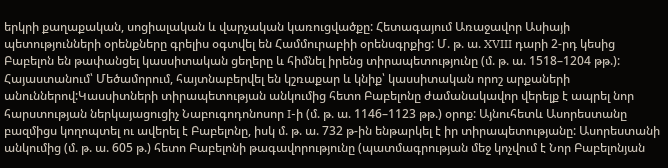երկրի քաղաքական, սոցիալական և վարչական կառուցվածքը: Հետագայում Առաջավոր Ասիայի պետությունների օրենքները գրելիս օգտվել են Համմուրաբիի օրենսգրքից: Մ. թ. ա. XVIII դարի 2-րդ կեսից Բաբելոն են թափանցել կասսիտական ցեղերը և հիմնել իրենց տիրապետությունը (մ. թ. ա. 1518–1204 թթ.): Հայաստանում՝ Մեծամորում, հայտնաբերվել են կշռաքար և կնիք՝ կասսիտական որոշ արքաների անուններով:Կասսիտների տիրապետության անկումից հետո Բաբելոնը ժամանակավոր վերելք է ապրել նոր հարստության ներկայացուցիչ Նաբուգոդոնոսոր I-ի (մ. թ. ա. 1146–1123 թթ.) օրոք: Այնուհետև Ասորեստանը բազմիցս կողոպտել ու ավերել է Բաբելոնը, իսկ մ. թ. ա. 732 թ-ին ենթարկել է իր տիրապետությանը: Ասորեստանի անկումից (մ. թ. ա. 605 թ.) հետո Բաբելոնի թագավորությունը (պատմագրության մեջ կոչվում է Նոր Բաբելոնյան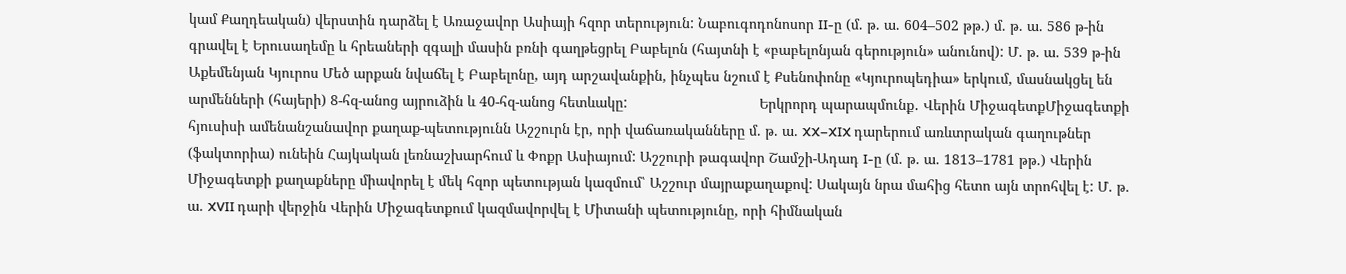կամ Քաղդեական) վերստին դարձել է Առաջավոր Ասիայի հզոր տերություն: Նաբուգոդոնոսոր II-ը (մ. թ. ա. 604–502 թթ.) մ. թ. ա. 586 թ-ին գրավել է Երուսաղեմը և հրեաների զգալի մասին բռնի գաղթեցրել Բաբելոն (հայտնի է «բաբելոնյան գերություն» անունով): Մ. թ. ա. 539 թ-ին Աքեմենյան Կյուրոս Մեծ արքան նվաճել է Բաբելոնը, այդ արշավանքին, ինչպես նշում է Քսենոփոնը «Կյուրոպեդիա» երկում, մասնակցել են արմենների (հայերի) 8-հզ-անոց այրուձին և 40-հզ-անոց հետևակը:                                 Երկրորդ պարապմունք․ Վերին ՄիջագետքՄիջագետքի հյուսիսի ամենանշանավոր քաղաք-պետությունն Աշշուրն էր, որի վաճառականները մ. թ. ա. XX–XIX դարերում առևտրական գաղութներ (ֆակտորիա) ունեին Հայկական լեռնաշխարհում և Փոքր Ասիայում: Աշշուրի թագավոր Շամշի-Ադադ I-ը (մ. թ. ա. 1813–1781 թթ.) Վերին Միջագետքի քաղաքները միավորել է մեկ հզոր պետության կազմում՝ Աշշուր մայրաքաղաքով: Սակայն նրա մահից հետո այն տրոհվել է: Մ. թ. ա. XVII դարի վերջին Վերին Միջագետքում կազմավորվել է Միտանի պետությունը, որի հիմնական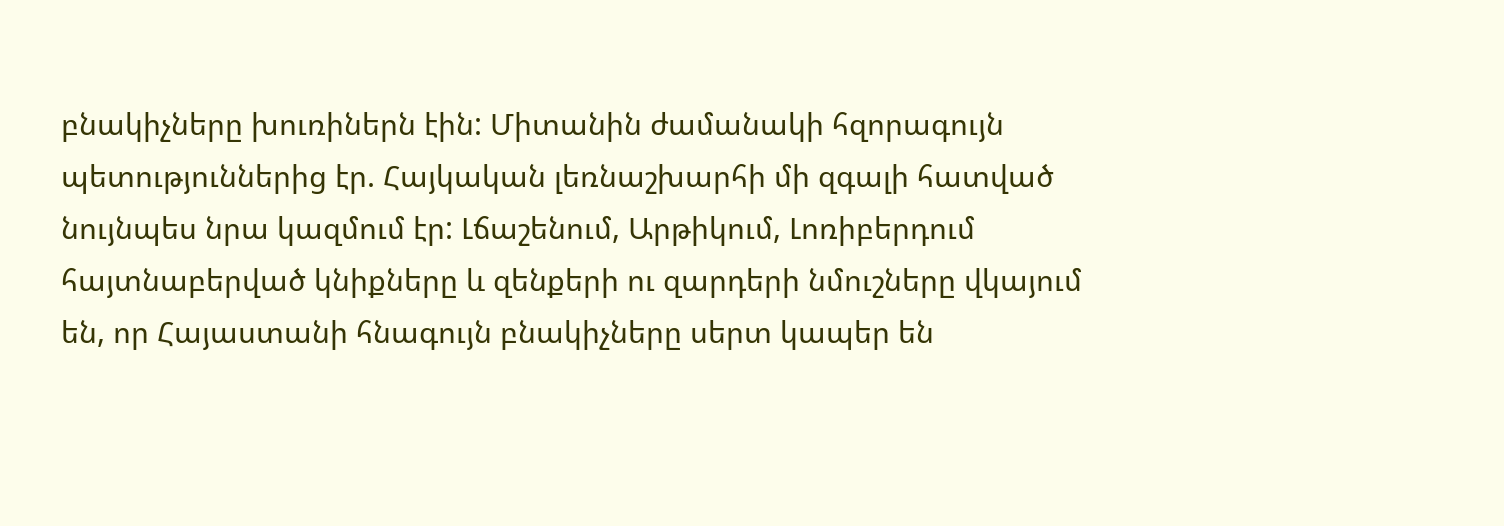բնակիչները խուռիներն էին: Միտանին ժամանակի հզորագույն պետություններից էր. Հայկական լեռնաշխարհի մի զգալի հատված նույնպես նրա կազմում էր: Լճաշենում, Արթիկում, Լոռիբերդում հայտնաբերված կնիքները և զենքերի ու զարդերի նմուշները վկայում են, որ Հայաստանի հնագույն բնակիչները սերտ կապեր են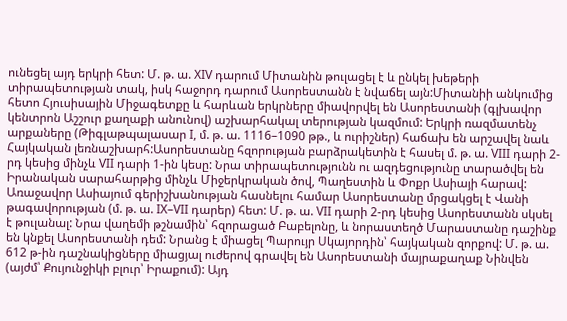ունեցել այդ երկրի հետ: Մ. թ. ա. XIV դարում Միտանին թուլացել է և ընկել խեթերի տիրապետության տակ, իսկ հաջորդ դարում Ասորեստանն է նվաճել այն:Միտանիի անկումից հետո Հյուսիսային Միջագետքը և հարևան երկրները միավորվել են Ասորեստանի (գլխավոր կենտրոն Աշշուր քաղաքի անունով) աշխարհակալ տերության կազմում: Երկրի ռազմատենչ արքաները (Թիգլաթպալասար I, մ. թ. ա. 1116–1090 թթ., և ուրիշներ) հաճախ են արշավել նաև Հայկական լեռնաշխարհ:Ասորեստանը հզորության բարձրակետին է հասել մ. թ. ա. VIII դարի 2-րդ կեսից մինչև VII դարի 1-ին կեսը: Նրա տիրապետությունն ու ազդեցությունը տարածվել են Իրանական սարահարթից մինչև Միջերկրական ծով, Պաղեստին և Փոքր Ասիայի հարավ: Առաջավոր Ասիայում գերիշխանության հասնելու համար Ասորեստանը մրցակցել է Վանի թագավորության (մ. թ. ա. IX–VII դարեր) հետ: Մ. թ. ա. VII դարի 2-րդ կեսից Ասորեստանն սկսել է թուլանալ: Նրա վաղեմի թշնամին՝ հզորացած Բաբելոնը, և նորաստեղծ Մարաստանը դաշինք են կնքել Ասորեստանի դեմ: Նրանց է միացել Պարույր Սկայորդին՝ հայկական զորքով: Մ. թ. ա. 612 թ-ին դաշնակիցները միացյալ ուժերով գրավել են Ասորեստանի մայրաքաղաք Նինվեն (այժմ՝ Քույունջիկի բլուր՝ Իրաքում): Այդ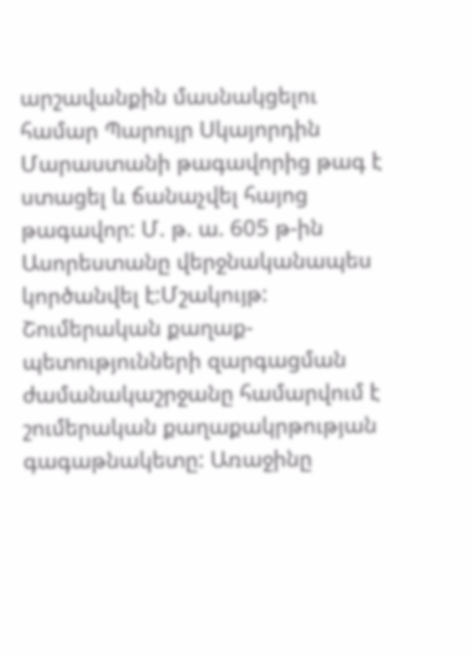արշավանքին մասնակցելու համար Պարույր Սկայորդին Մարաստանի թագավորից թագ է ստացել և ճանաչվել հայոց թագավոր: Մ. թ. ա. 605 թ-ին Ասորեստանը վերջնականապես կործանվել է:Մշակույթ: Շումերական քաղաք-պետությունների զարգացման ժամանակաշրջանը համարվում է շումերական քաղաքակրթության գագաթնակետը: Առաջինը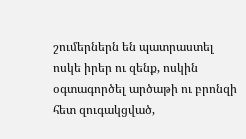շումերներն են պատրաստել ոսկե իրեր ու զենք, ոսկին օգտագործել արծաթի ու բրոնզի հետ զուգակցված,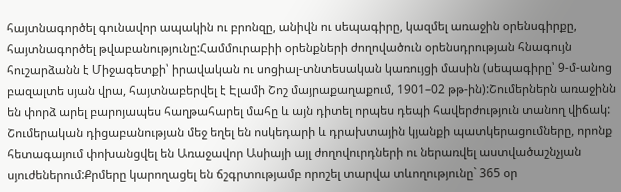հայտնագործել գունավոր ապակին ու բրոնզը, անիվն ու սեպագիրը, կազմել առաջին օրենսգիրքը, հայտնագործել թվաբանությունը:Համմուրաբիի օրենքների ժողովածուն օրենսդրության հնագույն հուշարձանն է Միջագետքի՝ իրավական ու սոցիալ-տնտեսական կառույցի մասին (սեպագիրը՝ 9-մ-անոց բազալտե սյան վրա, հայտնաբերվել է Էլամի Շոշ մայրաքաղաքում, 1901–02 թթ-ին):Շումերներն առաջինն են փորձ արել բարոյապես հաղթահարել մահը և այն դիտել որպես դեպի հավերժություն տանող վիճակ: Շումերական դիցաբանության մեջ եղել են ոսկեդարի և դրախտային կյանքի պատկերացումները, որոնք հետագայում փոխանցվել են Առաջավոր Ասիայի այլ ժողովուրդների ու ներառվել աստվածաշնչյան սյուժեներում:Քրմերը կարողացել են ճշգրտությամբ որոշել տարվա տևողությունը` 365 օր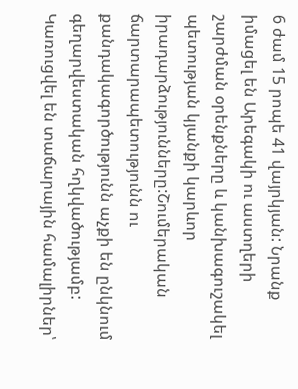6 ժամ 15 րոպե 41 վայրկյան: Նրանք իմացել են Արեգակի ու աստղերի շարժման օրենքները և կանխագուշակել պետության կյանքի կարևոր իրադարձությունները:Շումերական ճարտարապետությունն ու քանդակագործությունն աչքի են ընկնում գեղարվեստական հղկվածությամբ: Կառուցվել են տաճարային համալիրներ՝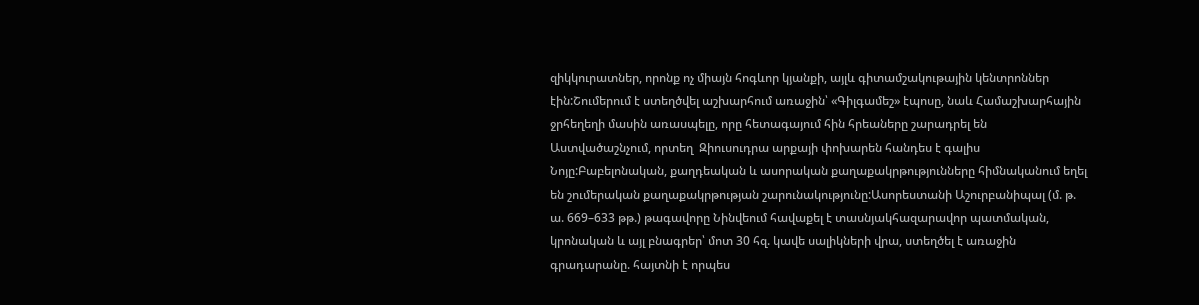զիկկուրատներ, որոնք ոչ միայն հոգևոր կյանքի, այլև գիտամշակութային կենտրոններ էին:Շումերում է ստեղծվել աշխարհում առաջին՝ «Գիլգամեշ» էպոսը, նաև Համաշխարհային ջրհեղեղի մասին առասպելը, որը հետագայում հին հրեաները շարադրել են Աստվածաշնչում, որտեղ  Զիուսուդրա արքայի փոխարեն հանդես է գալիս Նոյը:Բաբելոնական, քաղդեական և ասորական քաղաքակրթությունները հիմնականում եղել են շումերական քաղաքակրթության շարունակությունը:Ասորեստանի Աշուրբանիպալ (մ. թ. ա. 669–633 թթ.) թագավորը Նինվեում հավաքել է տասնյակհազարավոր պատմական, կրոնական և այլ բնագրեր՝ մոտ 30 հզ. կավե սալիկների վրա, ստեղծել է առաջին գրադարանը. հայտնի է որպես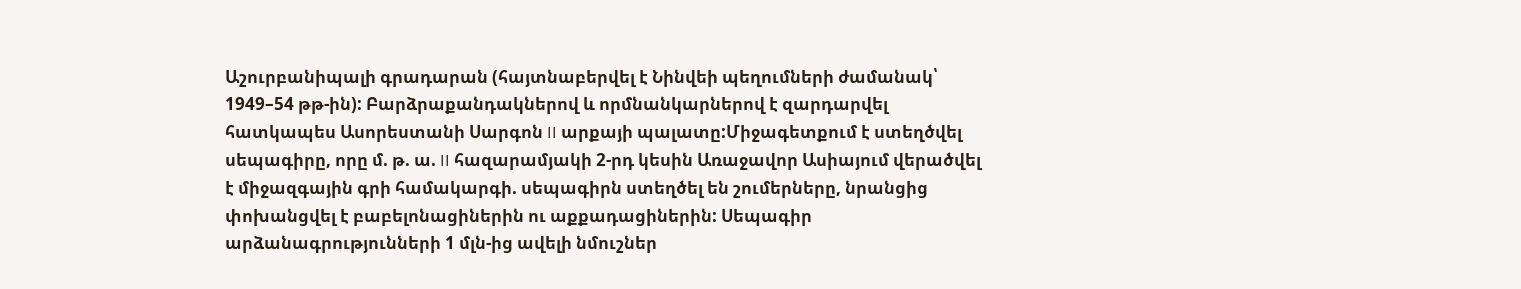Աշուրբանիպալի գրադարան (հայտնաբերվել է Նինվեի պեղումների ժամանակ՝ 1949–54 թթ-ին): Բարձրաքանդակներով և որմնանկարներով է զարդարվել հատկապես Ասորեստանի Սարգոն II արքայի պալատը:Միջագետքում է ստեղծվել սեպագիրը, որը մ. թ. ա. II հազարամյակի 2-րդ կեսին Առաջավոր Ասիայում վերածվել է միջազգային գրի համակարգի. սեպագիրն ստեղծել են շումերները, նրանցից փոխանցվել է բաբելոնացիներին ու աքքադացիներին: Սեպագիր արձանագրությունների 1 մլն-ից ավելի նմուշներ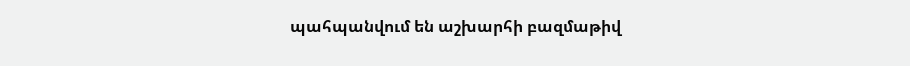պահպանվում են աշխարհի բազմաթիվ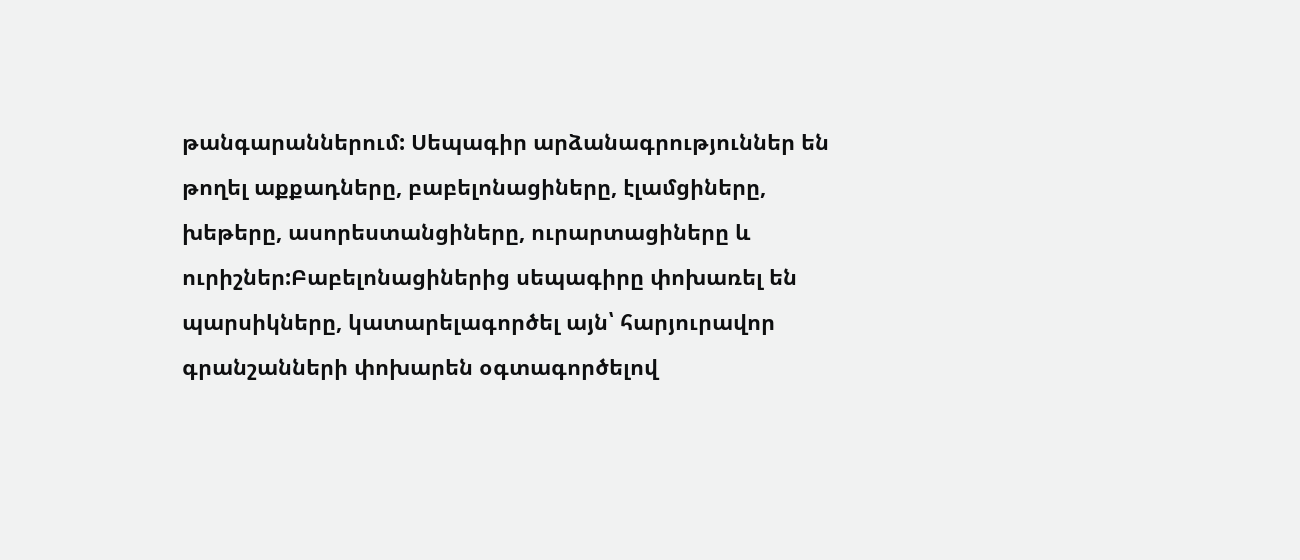թանգարաններում: Սեպագիր արձանագրություններ են թողել աքքադները, բաբելոնացիները, էլամցիները, խեթերը, ասորեստանցիները, ուրարտացիները և ուրիշներ:Բաբելոնացիներից սեպագիրը փոխառել են պարսիկները, կատարելագործել այն՝ հարյուրավոր գրանշանների փոխարեն օգտագործելով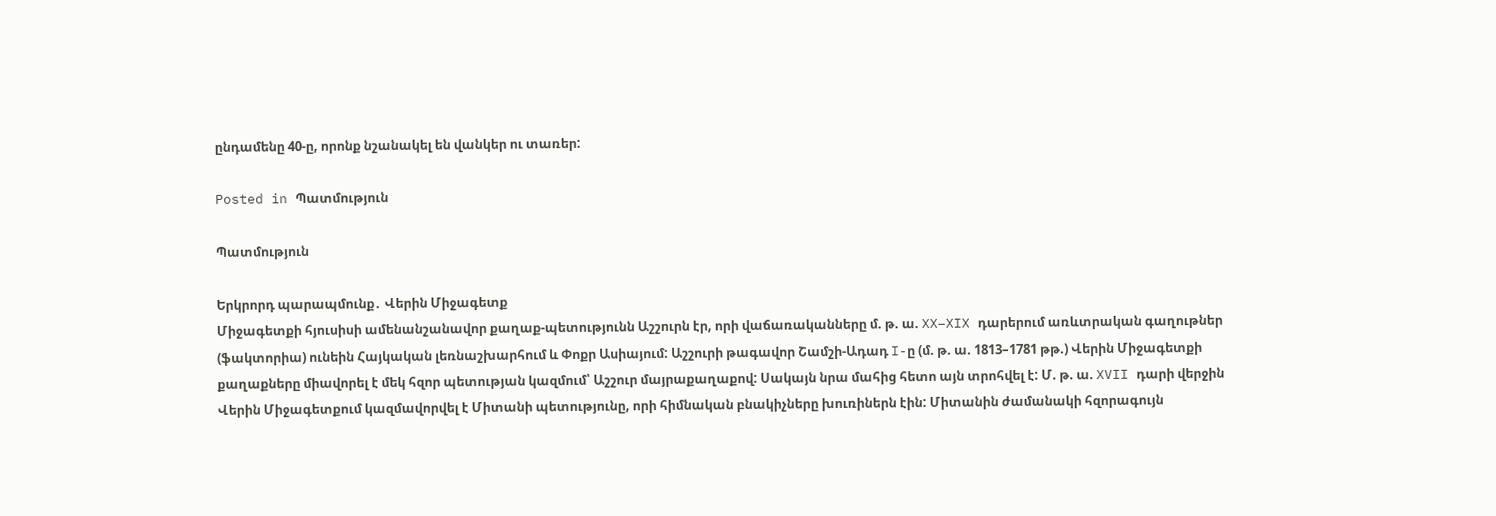ընդամենը 40-ը, որոնք նշանակել են վանկեր ու տառեր:

Posted in Պատմություն

Պատմություն

Երկրորդ պարապմունք․ Վերին Միջագետք
Միջագետքի հյուսիսի ամենանշանավոր քաղաք-պետությունն Աշշուրն էր, որի վաճառականները մ. թ. ա. XX–XIX դարերում առևտրական գաղութներ (ֆակտորիա) ունեին Հայկական լեռնաշխարհում և Փոքր Ասիայում: Աշշուրի թագավոր Շամշի-Ադադ I-ը (մ. թ. ա. 1813–1781 թթ.) Վերին Միջագետքի քաղաքները միավորել է մեկ հզոր պետության կազմում՝ Աշշուր մայրաքաղաքով: Սակայն նրա մահից հետո այն տրոհվել է: Մ. թ. ա. XVII դարի վերջին Վերին Միջագետքում կազմավորվել է Միտանի պետությունը, որի հիմնական բնակիչները խուռիներն էին: Միտանին ժամանակի հզորագույն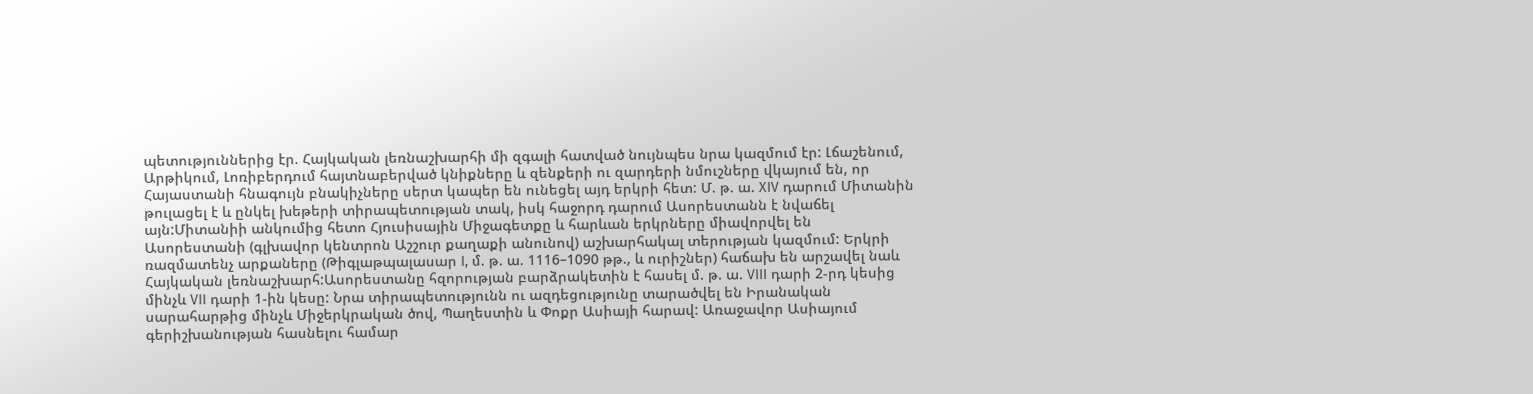պետություններից էր. Հայկական լեռնաշխարհի մի զգալի հատված նույնպես նրա կազմում էր: Լճաշենում, Արթիկում, Լոռիբերդում հայտնաբերված կնիքները և զենքերի ու զարդերի նմուշները վկայում են, որ Հայաստանի հնագույն բնակիչները սերտ կապեր են ունեցել այդ երկրի հետ: Մ. թ. ա. XIV դարում Միտանին թուլացել է և ընկել խեթերի տիրապետության տակ, իսկ հաջորդ դարում Ասորեստանն է նվաճել այն:Միտանիի անկումից հետո Հյուսիսային Միջագետքը և հարևան երկրները միավորվել են Ասորեստանի (գլխավոր կենտրոն Աշշուր քաղաքի անունով) աշխարհակալ տերության կազմում: Երկրի ռազմատենչ արքաները (Թիգլաթպալասար I, մ. թ. ա. 1116–1090 թթ., և ուրիշներ) հաճախ են արշավել նաև Հայկական լեռնաշխարհ:Ասորեստանը հզորության բարձրակետին է հասել մ. թ. ա. VIII դարի 2-րդ կեսից մինչև VII դարի 1-ին կեսը: Նրա տիրապետությունն ու ազդեցությունը տարածվել են Իրանական սարահարթից մինչև Միջերկրական ծով, Պաղեստին և Փոքր Ասիայի հարավ: Առաջավոր Ասիայում գերիշխանության հասնելու համար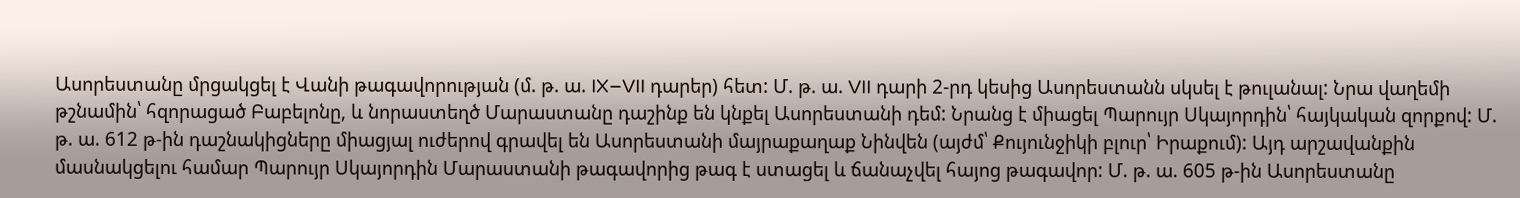Ասորեստանը մրցակցել է Վանի թագավորության (մ. թ. ա. IX–VII դարեր) հետ: Մ. թ. ա. VII դարի 2-րդ կեսից Ասորեստանն սկսել է թուլանալ: Նրա վաղեմի թշնամին՝ հզորացած Բաբելոնը, և նորաստեղծ Մարաստանը դաշինք են կնքել Ասորեստանի դեմ: Նրանց է միացել Պարույր Սկայորդին՝ հայկական զորքով: Մ. թ. ա. 612 թ-ին դաշնակիցները միացյալ ուժերով գրավել են Ասորեստանի մայրաքաղաք Նինվեն (այժմ՝ Քույունջիկի բլուր՝ Իրաքում): Այդ արշավանքին մասնակցելու համար Պարույր Սկայորդին Մարաստանի թագավորից թագ է ստացել և ճանաչվել հայոց թագավոր: Մ. թ. ա. 605 թ-ին Ասորեստանը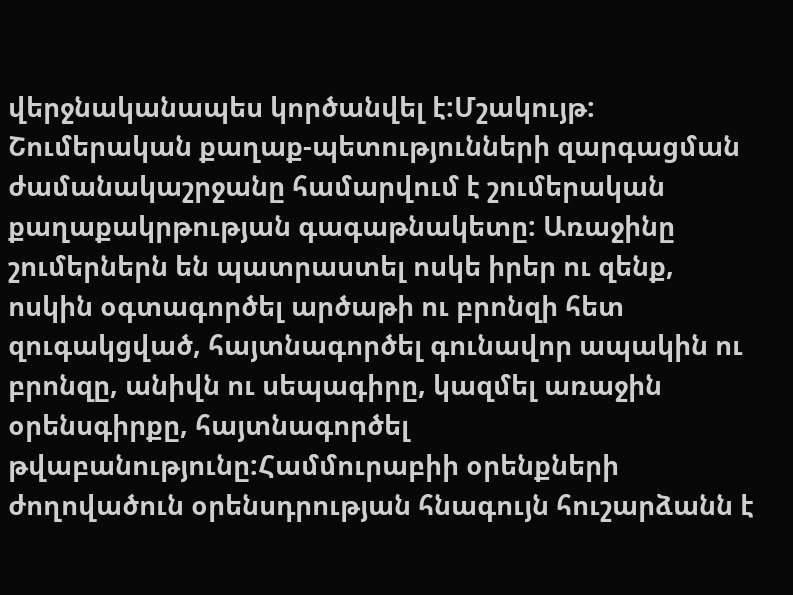վերջնականապես կործանվել է:Մշակույթ: Շումերական քաղաք-պետությունների զարգացման ժամանակաշրջանը համարվում է շումերական քաղաքակրթության գագաթնակետը: Առաջինը շումերներն են պատրաստել ոսկե իրեր ու զենք, ոսկին օգտագործել արծաթի ու բրոնզի հետ զուգակցված, հայտնագործել գունավոր ապակին ու բրոնզը, անիվն ու սեպագիրը, կազմել առաջին օրենսգիրքը, հայտնագործել թվաբանությունը:Համմուրաբիի օրենքների ժողովածուն օրենսդրության հնագույն հուշարձանն է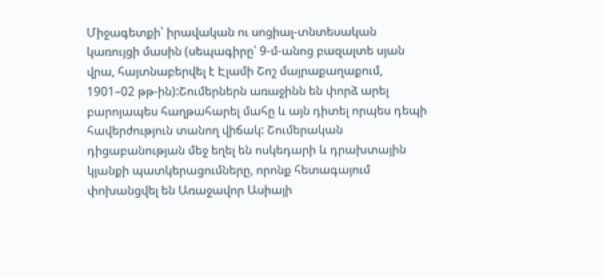Միջագետքի՝ իրավական ու սոցիալ-տնտեսական կառույցի մասին (սեպագիրը՝ 9-մ-անոց բազալտե սյան վրա, հայտնաբերվել է Էլամի Շոշ մայրաքաղաքում, 1901–02 թթ-ին):Շումերներն առաջինն են փորձ արել բարոյապես հաղթահարել մահը և այն դիտել որպես դեպի հավերժություն տանող վիճակ: Շումերական դիցաբանության մեջ եղել են ոսկեդարի և դրախտային կյանքի պատկերացումները, որոնք հետագայում փոխանցվել են Առաջավոր Ասիայի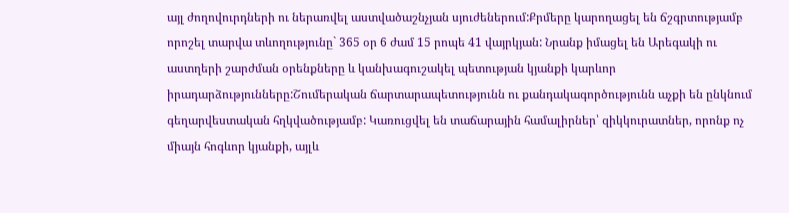այլ ժողովուրդների ու ներառվել աստվածաշնչյան սյուժեներում:Քրմերը կարողացել են ճշգրտությամբ որոշել տարվա տևողությունը` 365 օր 6 ժամ 15 րոպե 41 վայրկյան: Նրանք իմացել են Արեգակի ու աստղերի շարժման օրենքները և կանխագուշակել պետության կյանքի կարևոր իրադարձությունները:Շումերական ճարտարապետությունն ու քանդակագործությունն աչքի են ընկնում գեղարվեստական հղկվածությամբ: Կառուցվել են տաճարային համալիրներ՝ զիկկուրատներ, որոնք ոչ միայն հոգևոր կյանքի, այլև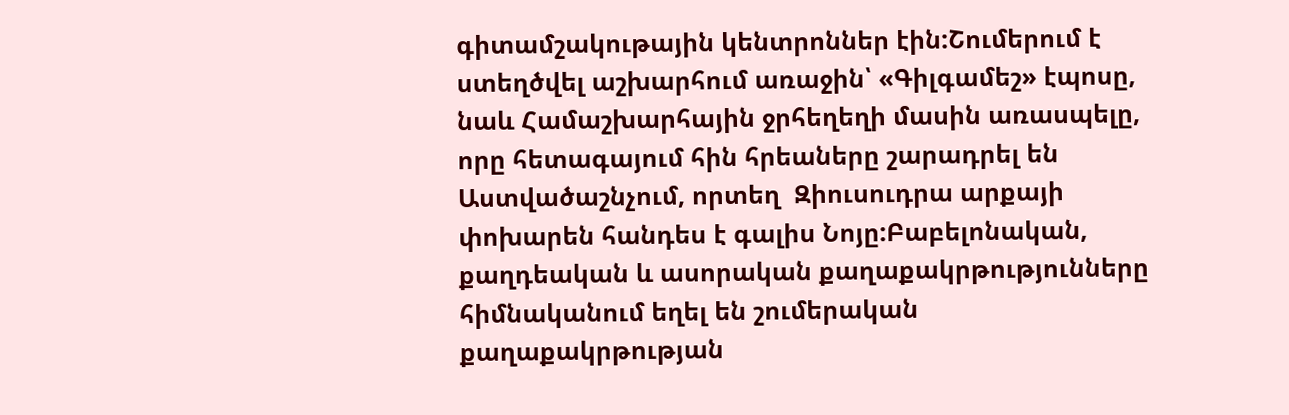գիտամշակութային կենտրոններ էին:Շումերում է ստեղծվել աշխարհում առաջին՝ «Գիլգամեշ» էպոսը, նաև Համաշխարհային ջրհեղեղի մասին առասպելը, որը հետագայում հին հրեաները շարադրել են Աստվածաշնչում, որտեղ  Զիուսուդրա արքայի փոխարեն հանդես է գալիս Նոյը:Բաբելոնական, քաղդեական և ասորական քաղաքակրթությունները հիմնականում եղել են շումերական քաղաքակրթության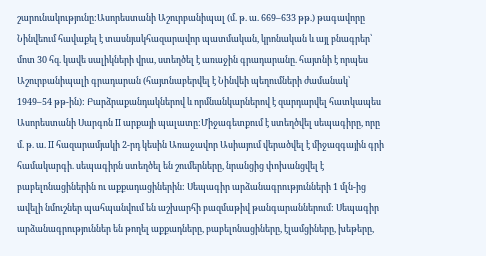շարունակությունը:Ասորեստանի Աշուրբանիպալ (մ. թ. ա. 669–633 թթ.) թագավորը Նինվեում հավաքել է տասնյակհազարավոր պատմական, կրոնական և այլ բնագրեր՝ մոտ 30 հզ. կավե սալիկների վրա, ստեղծել է առաջին գրադարանը. հայտնի է որպես Աշուրբանիպալի գրադարան (հայտնաբերվել է Նինվեի պեղումների ժամանակ՝ 1949–54 թթ-ին): Բարձրաքանդակներով և որմնանկարներով է զարդարվել հատկապես Ասորեստանի Սարգոն II արքայի պալատը:Միջագետքում է ստեղծվել սեպագիրը, որը մ. թ. ա. II հազարամյակի 2-րդ կեսին Առաջավոր Ասիայում վերածվել է միջազգային գրի համակարգի. սեպագիրն ստեղծել են շումերները, նրանցից փոխանցվել է բաբելոնացիներին ու աքքադացիներին: Սեպագիր արձանագրությունների 1 մլն-ից ավելի նմուշներ պահպանվում են աշխարհի բազմաթիվ թանգարաններում: Սեպագիր արձանագրություններ են թողել աքքադները, բաբելոնացիները, էլամցիները, խեթերը,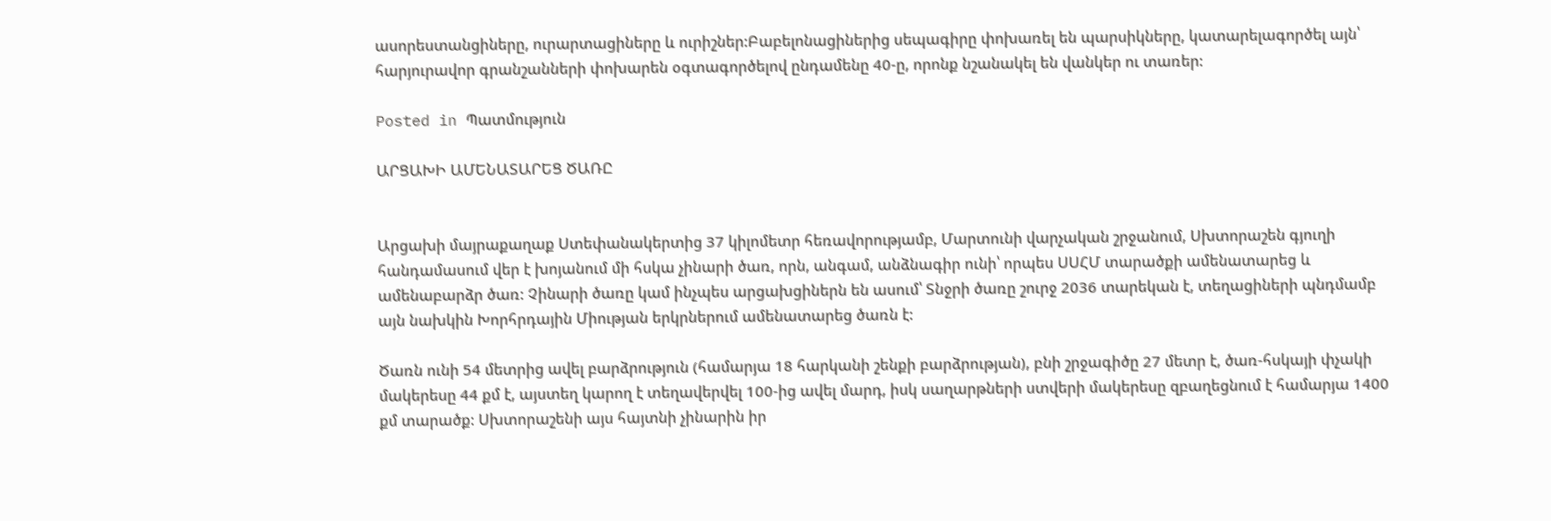ասորեստանցիները, ուրարտացիները և ուրիշներ:Բաբելոնացիներից սեպագիրը փոխառել են պարսիկները, կատարելագործել այն՝ հարյուրավոր գրանշանների փոխարեն օգտագործելով ընդամենը 40-ը, որոնք նշանակել են վանկեր ու տառեր:

Posted in Պատմություն

ԱՐՑԱԽԻ ԱՄԵՆԱՏԱՐԵՑ ԾԱՌԸ


Արցախի մայրաքաղաք Ստեփանակերտից 37 կիլոմետր հեռավորությամբ, Մարտունի վարչական շրջանում, Սխտորաշեն գյուղի հանդամասում վեր է խոյանում մի հսկա չինարի ծառ, որն, անգամ, անձնագիր ունի՝ որպես ՍՍՀՄ տարածքի ամենատարեց և ամենաբարձր ծառ: Չինարի ծառը կամ ինչպես արցախցիներն են ասում՝ Տնջրի ծառը շուրջ 2036 տարեկան է, տեղացիների պնդմամբ այն նախկին Խորհրդային Միության երկրներում ամենատարեց ծառն է:

Ծառն ունի 54 մետրից ավել բարձրություն (համարյա 18 հարկանի շենքի բարձրության), բնի շրջագիծը 27 մետր է, ծառ-հսկայի փչակի մակերեսը 44 քմ է, այստեղ կարող է տեղավերվել 100-ից ավել մարդ, իսկ սաղարթների ստվերի մակերեսը զբաղեցնում է համարյա 1400 քմ տարածք: Սխտորաշենի այս հայտնի չինարին իր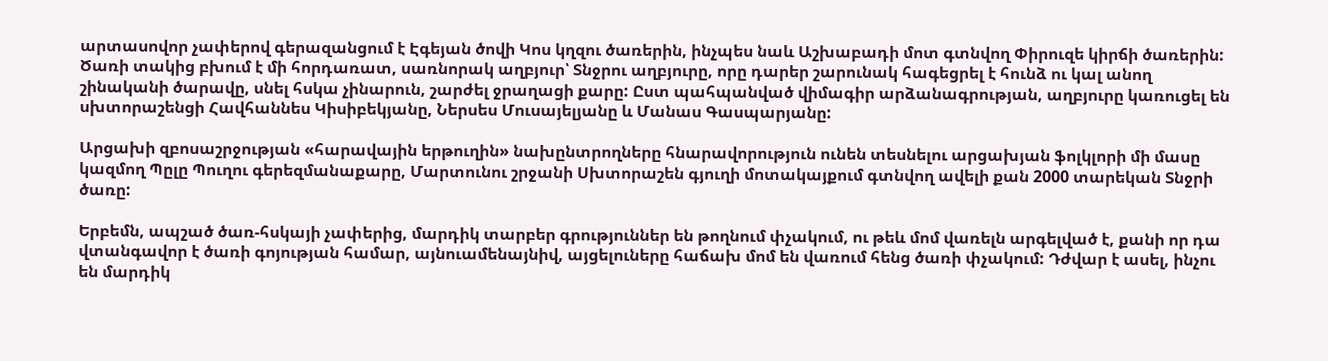արտասովոր չափերով գերազանցում է Էգեյան ծովի Կոս կղզու ծառերին, ինչպես նաև Աշխաբադի մոտ գտնվող Փիրուզե կիրճի ծառերին: Ծառի տակից բխում է մի հորդառատ, սառնորակ աղբյուր՝ Տնջրու աղբյուրը, որը դարեր շարունակ հագեցրել է հունձ ու կալ անող շինականի ծարավը, սնել հսկա չինարուն, շարժել ջրաղացի քարը: Ըստ պահպանված վիմագիր արձանագրության, աղբյուրը կառուցել են սխտորաշենցի Հավհաննես Կիսիբեկյանը, Ներսես Մուսայելյանը և Մանաս Գասպարյանը:

Արցախի զբոսաշրջության «հարավային երթուղին» նախընտրողները հնարավորություն ունեն տեսնելու արցախյան ֆոլկլորի մի մասը կազմող Պըլը Պուղու գերեզմանաքարը, Մարտունու շրջանի Սխտորաշեն գյուղի մոտակայքում գտնվող ավելի քան 2000 տարեկան Տնջրի ծառը:

Երբեմն, ապշած ծառ-հսկայի չափերից, մարդիկ տարբեր գրություններ են թողնում փչակում, ու թեև մոմ վառելն արգելված է, քանի որ դա վտանգավոր է ծառի գոյության համար, այնուամենայնիվ, այցելուները հաճախ մոմ են վառում հենց ծառի փչակում: Դժվար է ասել, ինչու են մարդիկ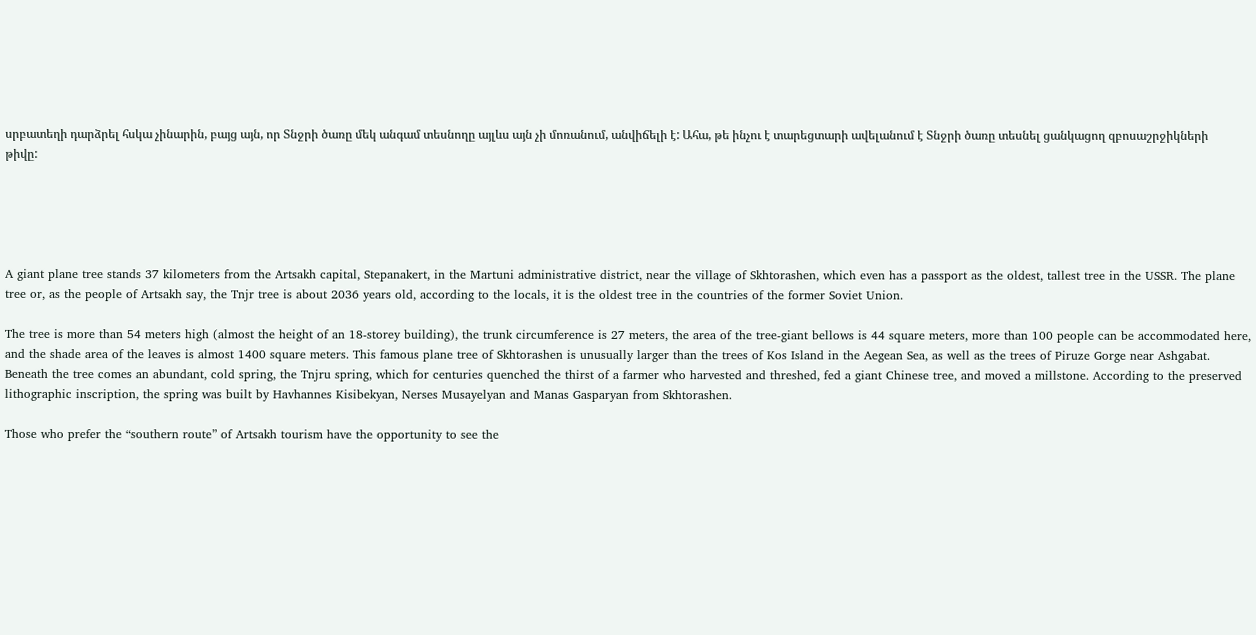սրբատեղի դարձրել հսկա չինարին, բայց այն, որ Տնջրի ծառը մեկ անգամ տեսնողը այլևս այն չի մոռանում, անվիճելի է: Ահա, թե ինչու է տարեցտարի ավելանում է Տնջրի ծառը տեսնել ցանկացող զբոսաշրջիկների թիվը:





A giant plane tree stands 37 kilometers from the Artsakh capital, Stepanakert, in the Martuni administrative district, near the village of Skhtorashen, which even has a passport as the oldest, tallest tree in the USSR. The plane tree or, as the people of Artsakh say, the Tnjr tree is about 2036 years old, according to the locals, it is the oldest tree in the countries of the former Soviet Union.

The tree is more than 54 meters high (almost the height of an 18-storey building), the trunk circumference is 27 meters, the area of the tree-giant bellows is 44 square meters, more than 100 people can be accommodated here, and the shade area of the leaves is almost 1400 square meters. This famous plane tree of Skhtorashen is unusually larger than the trees of Kos Island in the Aegean Sea, as well as the trees of Piruze Gorge near Ashgabat. Beneath the tree comes an abundant, cold spring, the Tnjru spring, which for centuries quenched the thirst of a farmer who harvested and threshed, fed a giant Chinese tree, and moved a millstone. According to the preserved lithographic inscription, the spring was built by Havhannes Kisibekyan, Nerses Musayelyan and Manas Gasparyan from Skhtorashen.

Those who prefer the “southern route” of Artsakh tourism have the opportunity to see the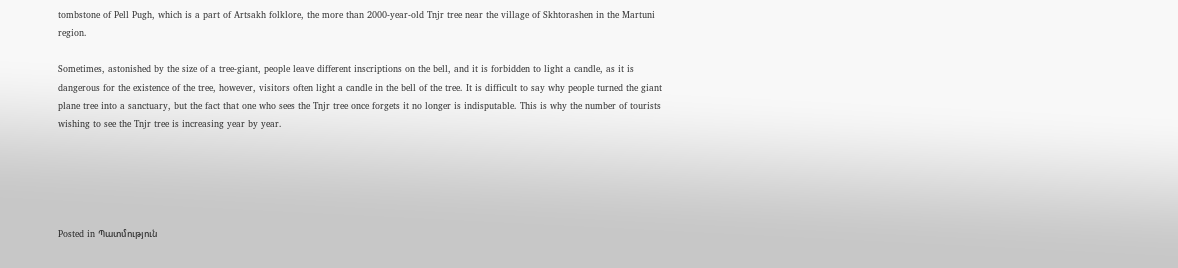tombstone of Pell Pugh, which is a part of Artsakh folklore, the more than 2000-year-old Tnjr tree near the village of Skhtorashen in the Martuni region.

Sometimes, astonished by the size of a tree-giant, people leave different inscriptions on the bell, and it is forbidden to light a candle, as it is dangerous for the existence of the tree, however, visitors often light a candle in the bell of the tree. It is difficult to say why people turned the giant plane tree into a sanctuary, but the fact that one who sees the Tnjr tree once forgets it no longer is indisputable. This is why the number of tourists wishing to see the Tnjr tree is increasing year by year.





Posted in Պատմություն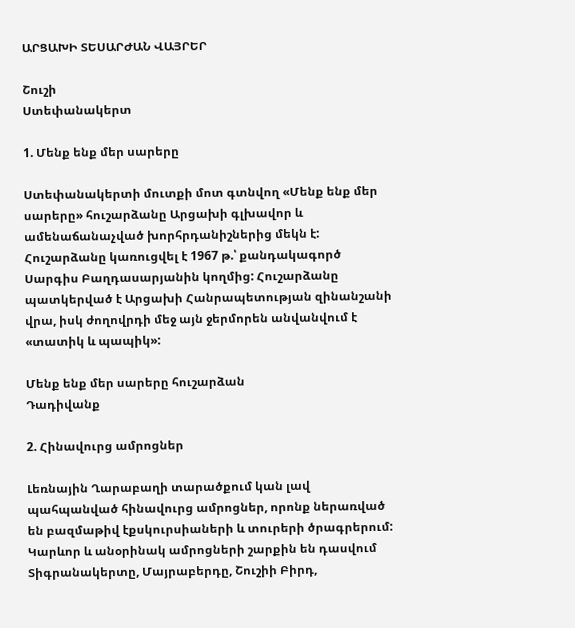ԱՐՑԱԽԻ ՏԵՍԱՐԺԱՆ ՎԱՅՐԵՐ

Շուշի
Ստեփանակերտ

1. Մենք ենք մեր սարերը

Ստեփանակերտի մուտքի մոտ գտնվող «Մենք ենք մեր սարերը» հուշարձանը Արցախի գլխավոր և ամենաճանաչված խորհրդանիշներից մեկն է: Հուշարձանը կառուցվել է 1967 թ.՝ քանդակագործ Սարգիս Բաղդասարյանին կողմից: Հուշարձանը պատկերված է Արցախի Հանրապետության զինանշանի վրա, իսկ ժողովրդի մեջ այն ջերմորեն անվանվում է «տատիկ և պապիկ»:

Մենք ենք մեր սարերը հուշարձան
Դադիվանք

2. Հինավուրց ամրոցներ

Լեռնային Ղարաբաղի տարածքում կան լավ պահպանված հինավուրց ամրոցներ, որոնք ներառված են բազմաթիվ էքսկուրսիաների և տուրերի ծրագրերում: Կարևոր և անօրինակ ամրոցների շարքին են դասվում Տիգրանակերտը, Մայրաբերդը, Շուշիի Բիրդ,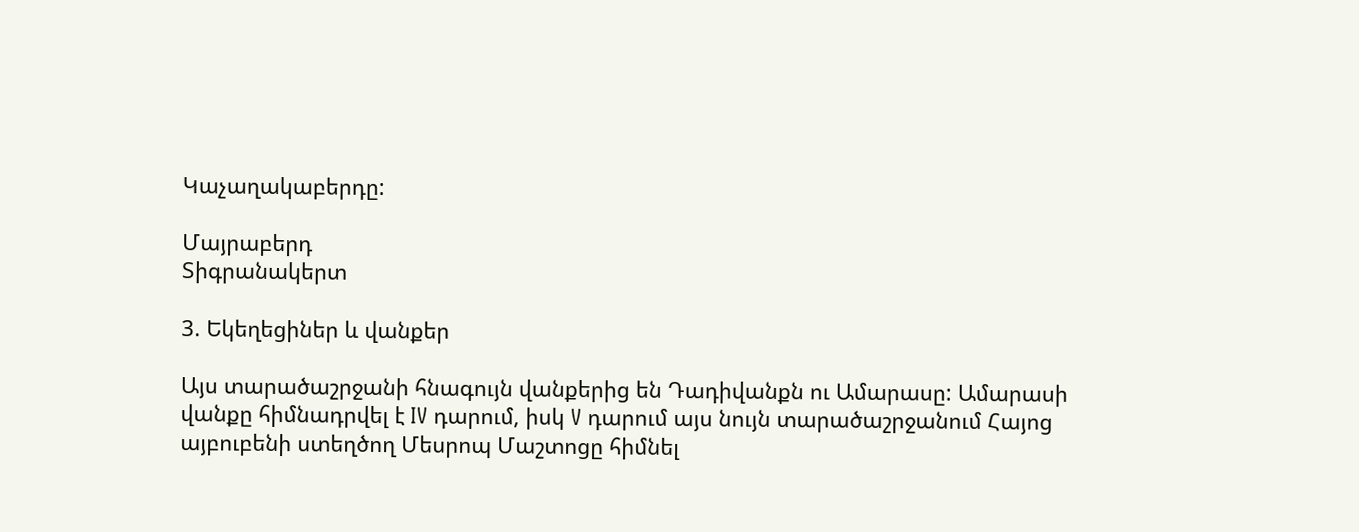Կաչաղակաբերդը:

Մայրաբերդ
Տիգրանակերտ

3. Եկեղեցիներ և վանքեր

Այս տարածաշրջանի հնագույն վանքերից են Դադիվանքն ու Ամարասը: Ամարասի վանքը հիմնադրվել է IV դարում, իսկ V դարում այս նույն տարածաշրջանում Հայոց այբուբենի ստեղծող Մեսրոպ Մաշտոցը հիմնել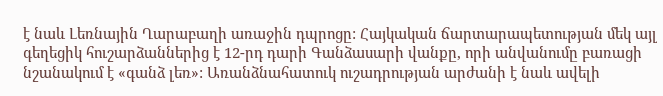է նաև Լեռնային Ղարաբաղի առաջին դպրոցը: Հայկական ճարտարապետության մեկ այլ գեղեցիկ հուշարձաններից է 12-րդ դարի Գանձասարի վանքը, որի անվանումը բառացի նշանակում է «գանձ լեռ»: Առանձնահատուկ ուշադրության արժանի է նաև ավելի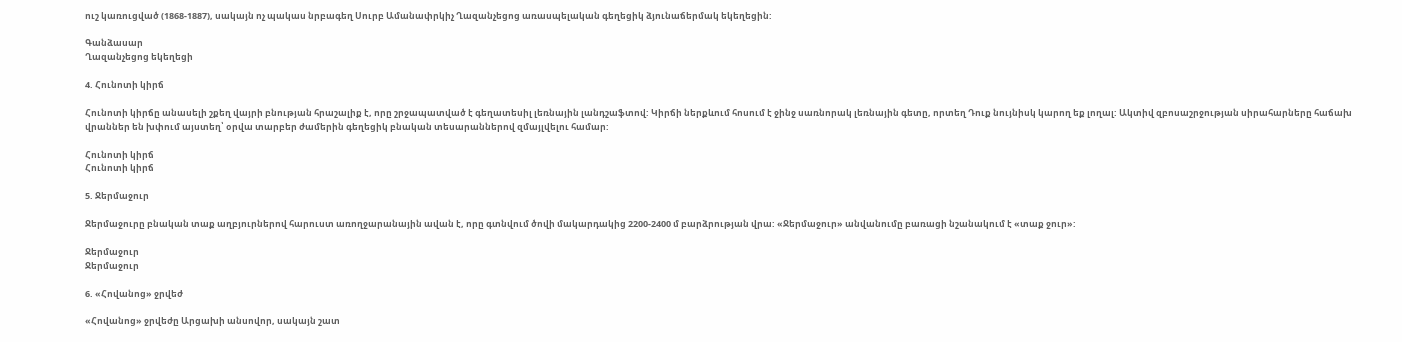ուշ կառուցված (1868-1887), սակայն ոչ պակաս նրբագեղ Սուրբ Ամանափրկիչ Ղազանչեցոց առասպելական գեղեցիկ ձյունաճերմակ եկեղեցին:

Գանձասար
Ղազանչեցոց եկեղեցի

4. Հունոտի կիրճ

Հունոտի կիրճը անասելի շքեղ վայրի բնության հրաշալիք է, որը շրջապատված է գեղատեսիլ լեռնային լանդշաֆտով: Կիրճի ներքևում հոսում է ջինջ սառնորակ լեռնային գետը, որտեղ Դուք նույնիսկ կարող եք լողալ: Ակտիվ զբոսաշրջության սիրահարները հաճախ վրաններ են խփում այստեղ՝ օրվա տարբեր ժամերին գեղեցիկ բնական տեսարաններով զմայլվելու համար:

Հունոտի կիրճ
Հունոտի կիրճ

5. Ջերմաջուր

Ջերմաջուրը բնական տաք աղբյուրներով հարուստ առողջարանային ավան է, որը գտնվում ծովի մակարդակից 2200-2400 մ բարձրության վրա: «Ջերմաջուր» անվանումը բառացի նշանակում է «տաք ջուր»:

Ջերմաջուր
Ջերմաջուր

6. «Հովանոց» ջրվեժ

«Հովանոց» ջրվեժը Արցախի անսովոր, սակայն շատ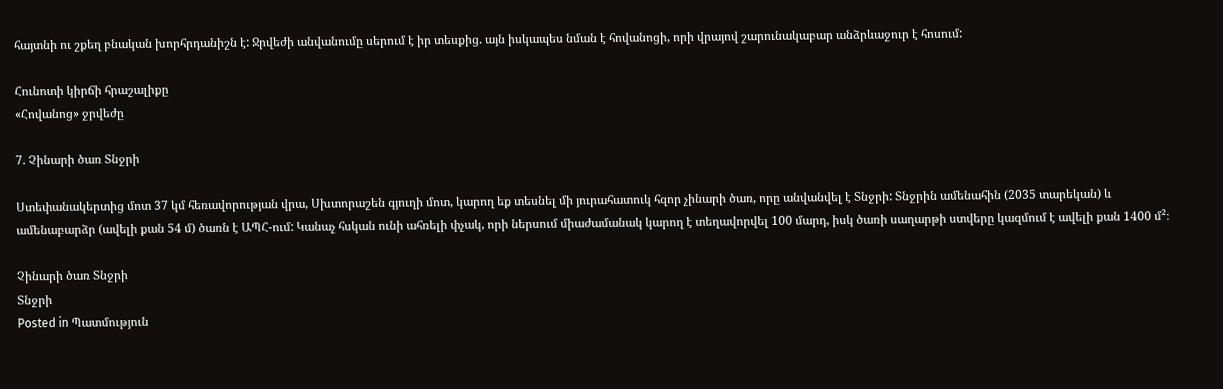հայտնի ու շքեղ բնական խորհրդանիշն է: Ջրվեժի անվանումը սերում է իր տեսքից. այն իսկապես նման է հովանոցի, որի վրայով շարունակաբար անձրևաջուր է հոսում:

Հունոտի կիրճի հրաշալիքը
«Հովանոց» ջրվեժը

7. Չինարի ծառ Տնջրի

Ստեփանակերտից մոտ 37 կմ հեռավորության վրա, Սխտորաշեն գյուղի մոտ, կարող եք տեսնել մի յուրահատուկ հզոր չինարի ծառ, որը անվանվել է Տնջրի: Տնջրին ամենահին (2035 տարեկան) և ամենաբարձր (ավելի քան 54 մ) ծառն է ԱՊՀ-ում: Կանաչ հսկան ունի ահռելի փչակ, որի ներսում միաժամանակ կարող է տեղավորվել 100 մարդ, իսկ ծառի սաղարթի ստվերը կազմում է ավելի քան 1400 մ²։

Չինարի ծառ Տնջրի
Տնջրի
Posted in Պատմություն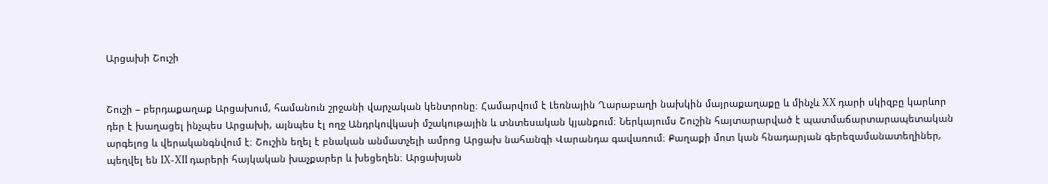Արցախի Շուշի


Շուշի – բերդաքաղաք Արցախում, համանուն շրջանի վարչական կենտրոնը։ Համարվում է Լեռնային Ղարաբաղի նախկին մայրաքաղաքը և մինչև XX դարի սկիզբը կարևոր դեր է խաղացել ինչպես Արցախի, այնպես էլ ողջ Անդրկովկասի մշակութային և տնտեսական կյանքում։ Ներկայումս Շուշին հայտարարված է պատմաճարտարապետական արգելոց և վերականգնվում է։ Շուշին եղել է բնական անմատչելի ամրոց Արցախ նահանգի Վարանդա գավառում։ Քաղաքի մոտ կան հնադարյան գերեզամանատեղիներ, պեղվել են IX-XII դարերի հայկական խաչքարեր և խեցեղեն։ Արցախյան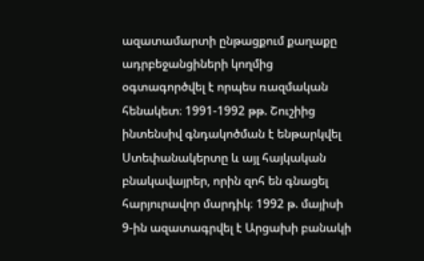ազատամարտի ընթացքում քաղաքը ադրբեջանցիների կողմից օգտագործվել է որպես ռազմական հենակետ։ 1991-1992 թթ. Շուշիից ինտենսիվ գնդակոծման է ենթարկվել Ստեփանակերտը և այլ հայկական բնակավայրեր, որին զոհ են գնացել հարյուրավոր մարդիկ։ 1992 թ. մայիսի 9-ին ազատագրվել է Արցախի բանակի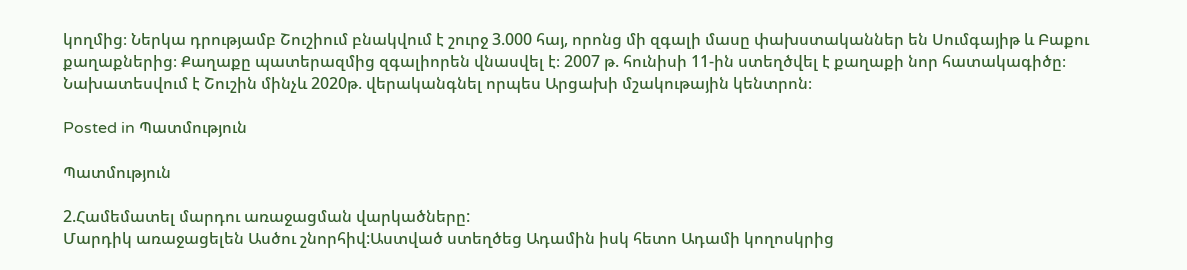կողմից։ Ներկա դրությամբ Շուշիում բնակվում է շուրջ 3.000 հայ, որոնց մի զգալի մասը փախստականներ են Սումգայիթ և Բաքու քաղաքներից։ Քաղաքը պատերազմից զգալիորեն վնասվել է։ 2007 թ. հունիսի 11-ին ստեղծվել է քաղաքի նոր հատակագիծը։ Նախատեսվում է Շուշին մինչև 2020թ. վերականգնել որպես Արցախի մշակութային կենտրոն։

Posted in Պատմություն

Պատմություն

2.Համեմատել մարդու առաջացման վարկածները:
Մարդիկ առաջացելեն Ասծու շնորհիվ:Աստված ստեղծեց Ադամին իսկ հետո Ադամի կողոսկրից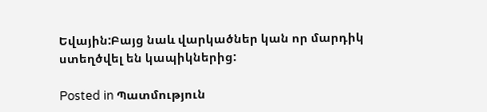Եվային:Բայց նաև վարկածներ կան որ մարդիկ ստեղծվել են կապիկներից:

Posted in Պատմություն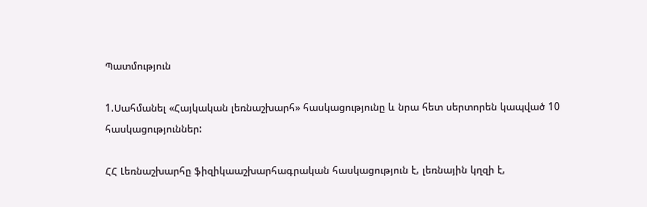Պատմություն

1.Սահմանել «Հայկական լեռնաշխարհ» հասկացությունը և նրա հետ սերտորեն կապված 10 հասկացություններ:

ՀՀ Լեռնաշխարհը ֆիզիկաաշխարհագրական հասկացություն է, լեռնային կղզի է,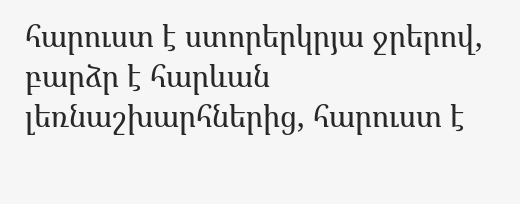հարուստ է ստորերկրյա ջրերով, բարձր է հարևան լեռնաշխարհներից, հարուստ է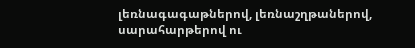լեռնագագաթներով, լեռնաշղթաներով, սարահարթերով ու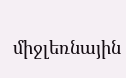միջլեռնային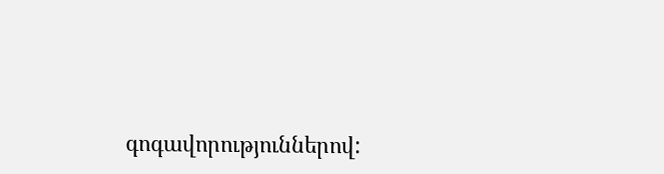գոգավորություններով: